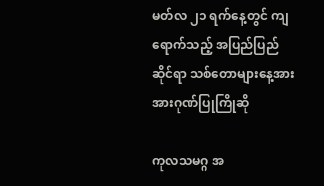မတ်လ ၂၁ ရက်နေ့တွင် ကျရောက်သည့် အပြည်ပြည်ဆိုင်ရာ သစ်တောများနေ့အား အားဂုဏ်ပြုကြိုဆို

ကုလသမဂ္ဂ အ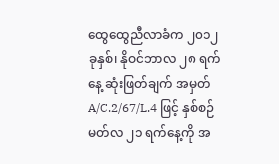ထွေထွေညီလာခံက ၂၀၁၂ ခုနှစ်၊ နိုဝင်ဘာလ ၂၈ ရက်နေ့ ဆုံးဖြတ်ချက် အမှတ် A/C.2/67/L.4 ဖြင့် နှစ်စဉ် မတ်လ ၂၁ ရက်နေ့ကို အ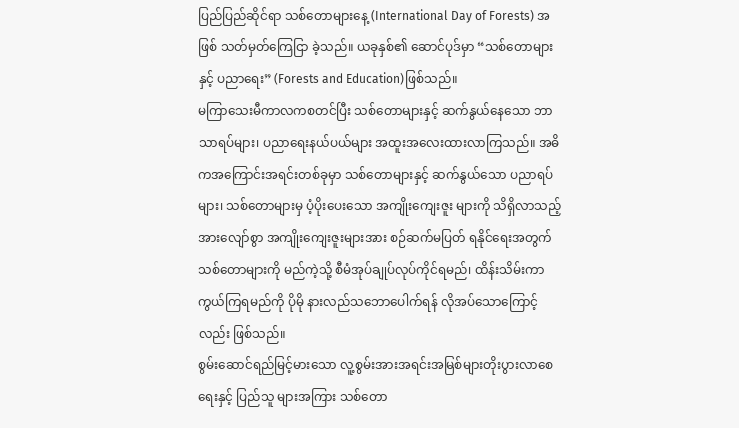ပြည်ပြည်ဆိုင်ရာ သစ်တောများနေ့ (International Day of Forests) အဖြစ် သတ်မှတ်ကြေငြာ ခဲ့သည်။ ယခုနှစ်၏ ဆောင်ပုဒ်မှာ “သစ်တောများနှင့် ပညာရေး” (Forests and Education)ဖြစ်သည်။
မကြာသေးမီကာလကစတင်ပြီး သစ်တောများနှင့် ဆက်နွယ်နေသော ဘာသာရပ်များ၊ ပညာရေးနယ်ပယ်များ အထူးအလေးထားလာကြသည်။ အဓိကအကြောင်းအရင်းတစ်ခုမှာ သစ်တောများနှင့် ဆက်နွယ်သော ပညာရပ်များ၊ သစ်တောများမှ ပံ့ပိုးပေးသော အကျိုးကျေးဇူး များကို သိရှိလာသည့် အားလျော်စွာ အကျိုးကျေးဇူးများအား စဉ်ဆက်မပြတ် ရနိုင်ရေးအတွက် သစ်တောများကို မည်ကဲ့သို့ စီမံအုပ်ချုပ်လုပ်ကိုင်ရမည်၊ ထိန်းသိမ်းကာကွယ်ကြရမည်ကို ပိုမို နားလည်သဘောပေါက်ရန် လိုအပ်သောကြောင့်လည်း ဖြစ်သည်။
စွမ်းဆောင်ရည်မြင့်မားသော လူ့စွမ်းအားအရင်းအမြစ်များတိုးပွားလာစေရေးနှင့် ပြည်သူ များအကြား သစ်တော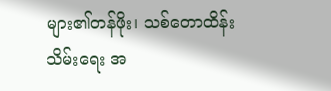များ၏တန်ဖိုး၊ သစ်တောထိန်းသိမ်းရေး အ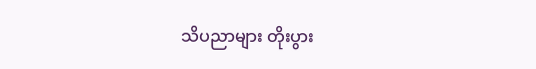သိပညာများ တိုးပွား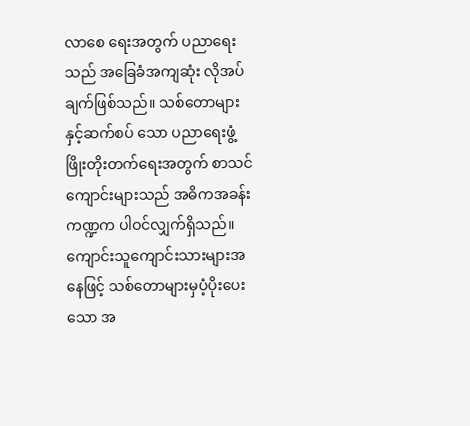လာစေ ရေးအတွက် ပညာရေးသည် အခြေခံအကျဆုံး လိုအပ်ချက်ဖြစ်သည်။ သစ်တောများနှင့်ဆက်စပ် သော ပညာရေးဖွံ့ဖြိုးတိုးတက်ရေးအတွက် စာသင်ကျောင်းများသည် အဓိကအခန်းကဏ္ဍက ပါဝင်လျှက်ရှိသည်။ကျောင်းသူကျောင်းသားများအနေဖြင့် သစ်တောများမှပံ့ပိုးပေးသော အ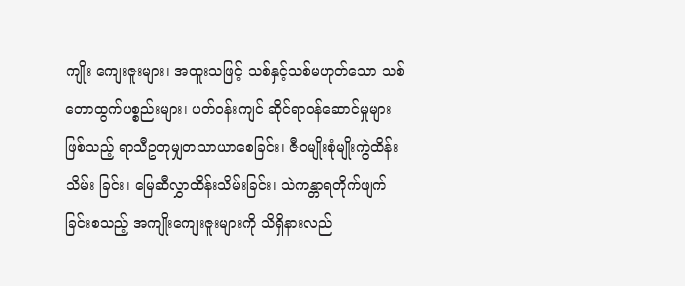ကျိုး ကျေးဇူးများ၊ အထူးသဖြင့် သစ်နှင့်သစ်မဟုတ်သော သစ်တောထွက်ပစ္စည်းများ၊ ပတ်ဝန်းကျင် ဆိုင်ရာဝန်ဆောင်မှုများဖြစ်သည့် ရာသီဥတုမျှတသာယာစေခြင်း၊ ဇီဝမျိုးစုံမျိုးကွဲထိန်းသိမ်း ခြင်း၊ မြေဆီလွှာထိန်းသိမ်းခြင်း၊ သဲကန္တာရတိုက်ဖျက်ခြင်းစသည့် အကျိုးကျေးဇူးများကို သိရှိနားလည်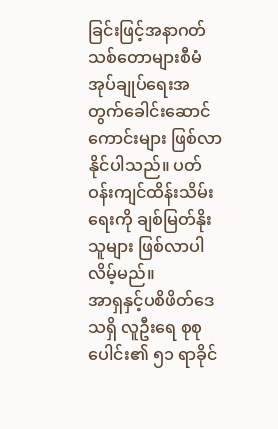ခြင်းဖြင့်အနာဂတ်သစ်တောများစီမံအုပ်ချုပ်ရေးအတွက်ခေါင်းဆောင်ကောင်းများ ဖြစ်လာနိုင်ပါသည်။ ပတ်ဝန်းကျင်ထိန်းသိမ်းရေးကို ချစ်မြတ်နိုးသူများ ဖြစ်လာပါလိမ့်မည်။
အာရှနှင့်ပစိဖိတ်ဒေသရှိ လူဦးရေ စုစုပေါင်း၏ ၅၁ ရာခိုင်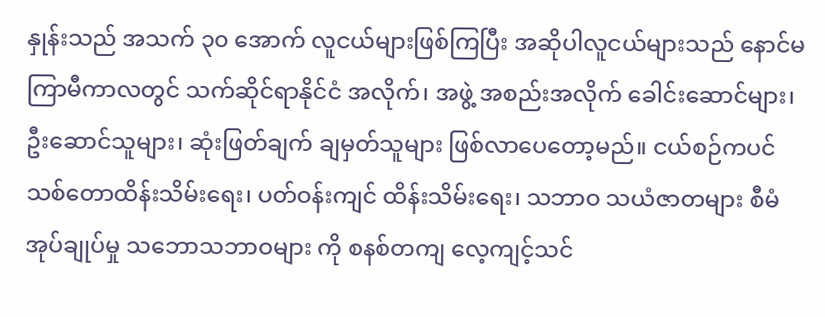နှုန်းသည် အသက် ၃၀ အောက် လူငယ်များဖြစ်ကြပြီး အဆိုပါလူငယ်များသည် နောင်မကြာမီကာလတွင် သက်ဆိုင်ရာနိုင်ငံ အလိုက်၊ အဖွဲ့ အစည်းအလိုက် ခေါင်းဆောင်များ၊ ဦးဆောင်သူများ၊ ဆုံးဖြတ်ချက် ချမှတ်သူများ ဖြစ်လာပေတော့မည်။ ငယ်စဉ်ကပင် သစ်တောထိန်းသိမ်းရေး၊ ပတ်ဝန်းကျင် ထိန်းသိမ်းရေး၊ သဘာဝ သယံဇာတများ စီမံအုပ်ချုပ်မှု သဘောသဘာဝများ ကို စနစ်တကျ လေ့ကျင့်သင်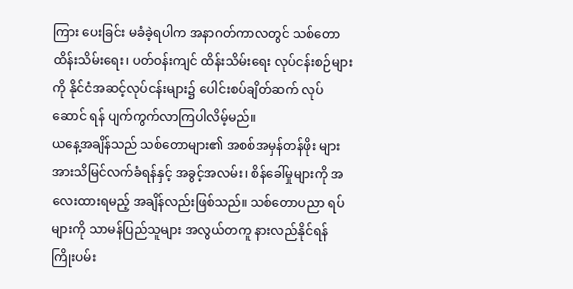ကြား ပေးခြင်း မခံခဲ့ရပါက အနာဂတ်ကာလတွင် သစ်တောထိန်းသိမ်းရေး၊ ပတ်ဝန်းကျင် ထိန်းသိမ်းရေး လုပ်ငန်းစဉ်များကို နိုင်ငံအဆင့်လုပ်ငန်းများ၌ ပေါင်းစပ်ချိတ်ဆက် လုပ်ဆောင် ရန် ပျက်ကွက်လာကြပါလိမ့်မည်။
ယနေ့အချိန်သည် သစ်တောများ၏ အစစ်အမှန်တန်ဖိုး များ အားသိမြင်လက်ခံရန်နှင့် အခွင့်အလမ်း၊ စိန်ခေါ်မှုများကို အလေးထားရမည့် အချိန်လည်းဖြစ်သည်။ သစ်တောပညာ ရပ်များကို သာမန်ပြည်သူများ အလွယ်တကူ နားလည်နိုင်ရန် ကြိုးပမ်း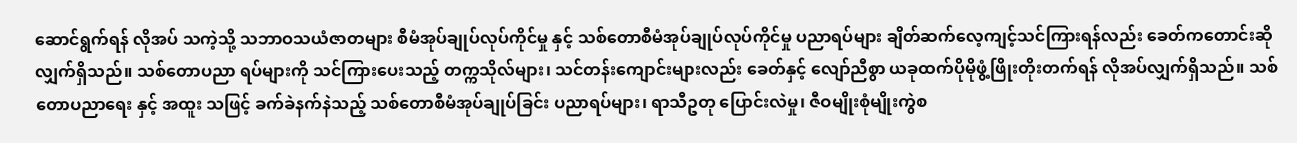ဆောင်ရွက်ရန် လိုအပ် သကဲ့သို့ သဘာဝသယံဇာတများ စီမံအုပ်ချုပ်လုပ်ကိုင်မှု နှင့် သစ်တောစီမံအုပ်ချုပ်လုပ်ကိုင်မှု ပညာရပ်များ ချိတ်ဆက်လေ့ကျင့်သင်ကြားရန်လည်း ခေတ်ကတောင်းဆိုလျှက်ရှိသည်။ သစ်တောပညာ ရပ်များကို သင်ကြားပေးသည့် တက္ကသိုလ်များ၊ သင်တန်းကျောင်းများလည်း ခေတ်နှင့် လျော်ညီစွာ ယခုထက်ပိုမိုဖွံ့ဖြိုးတိုးတက်ရန် လိုအပ်လျှက်ရှိသည်။ သစ်တောပညာရေး နှင့် အထူး သဖြင့် ခက်ခဲနက်နဲသည့် သစ်တောစီမံအုပ်ချုပ်ခြင်း ပညာရပ်များ၊ ရာသီဥတု ပြောင်းလဲမှု၊ ဇီဝမျိုးစုံမျိုးကွဲစ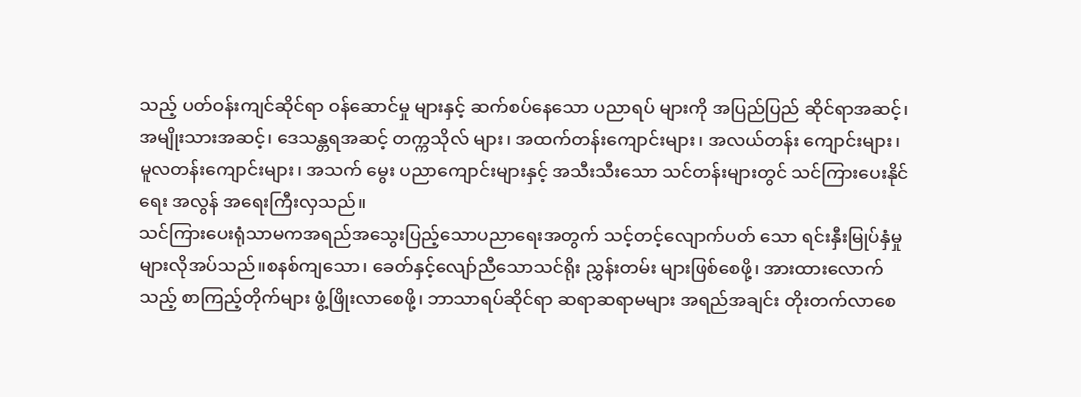သည့် ပတ်ဝန်းကျင်ဆိုင်ရာ ဝန်ဆောင်မှု များနှင့် ဆက်စပ်နေသော ပညာရပ် များကို အပြည်ပြည် ဆိုင်ရာအဆင့်၊ အမျိုးသားအဆင့်၊ ဒေသန္တရအဆင့် တက္ကသိုလ် များ၊ အထက်တန်းကျောင်းများ၊ အလယ်တန်း ကျောင်းများ၊ မူလတန်းကျောင်းများ၊ အသက် မွေး ပညာကျောင်းများနှင့် အသီးသီးသော သင်တန်းများတွင် သင်ကြားပေးနိုင်ရေး အလွန် အရေးကြီးလှသည်။
သင်ကြားပေးရုံသာမကအရည်အသွေးပြည့်သောပညာရေးအတွက် သင့်တင့်လျောက်ပတ် သော ရင်းနှီးမြုပ်နှံမှုများလိုအပ်သည်။စနစ်ကျသော၊ ခေတ်နှင့်လျော်ညီသောသင်ရိုး ညွှန်းတမ်း များဖြစ်စေဖို့၊ အားထားလောက်သည့် စာကြည့်တိုက်များ ဖွံ့ဖြိုးလာစေဖို့၊ ဘာသာရပ်ဆိုင်ရာ ဆရာဆရာမများ အရည်အချင်း တိုးတက်လာစေ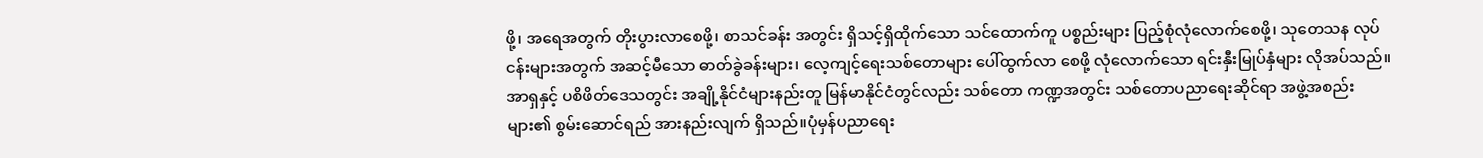ဖို့၊ အရေအတွက် တိုးပွားလာစေဖို့၊ စာသင်ခန်း အတွင်း ရှိသင့်ရှိထိုက်သော သင်ထောက်ကူ ပစ္စည်းများ ပြည့်စုံလုံလောက်စေဖို့၊ သုတေသန လုပ်ငန်းများအတွက် အဆင့်မီသော ဓာတ်ခွဲခန်းများ၊ လေ့ကျင့်ရေးသစ်တောများ ပေါ်ထွက်လာ စေဖို့ လုံလောက်သော ရင်းနှီးမြုပ်နှံများ လိုအပ်သည်။
အာရှနှင့် ပစိဖိတ်ဒေသတွင်း အချို့နိုင်ငံများနည်းတူ မြန်မာနိုင်ငံတွင်လည်း သစ်တော ကဏ္ဍအတွင်း သစ်တောပညာရေးဆိုင်ရာ အဖွဲ့အစည်းများ၏ စွမ်းဆောင်ရည် အားနည်းလျက် ရှိသည်။ပုံမှန်ပညာရေး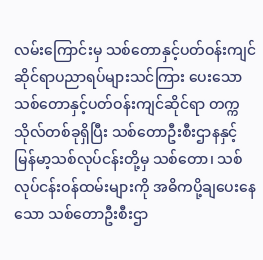လမ်းကြောင်းမှ သစ်တောနှင့်ပတ်ဝန်းကျင်ဆိုင်ရာပညာရပ်များသင်ကြား ပေးသော သစ်တောနှင့်ပတ်ဝန်းကျင်ဆိုင်ရာ တက္ကသိုလ်တစ်ခုရှိပြီး သစ်တောဦးစီးဌာနနှင့် မြန်မာ့သစ်လုပ်ငန်းတို့မှ သစ်တော၊ သစ်လုပ်ငန်းဝန်ထမ်းများကို အဓိကပို့ချပေးနေသော သစ်တောဦးစီးဌာ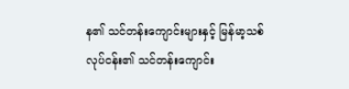န၏ သင်တန်းကျောင်းများနှင့် မြန်မာ့သစ်လုပ်ငန်း၏ သင်တန်းကျောင်း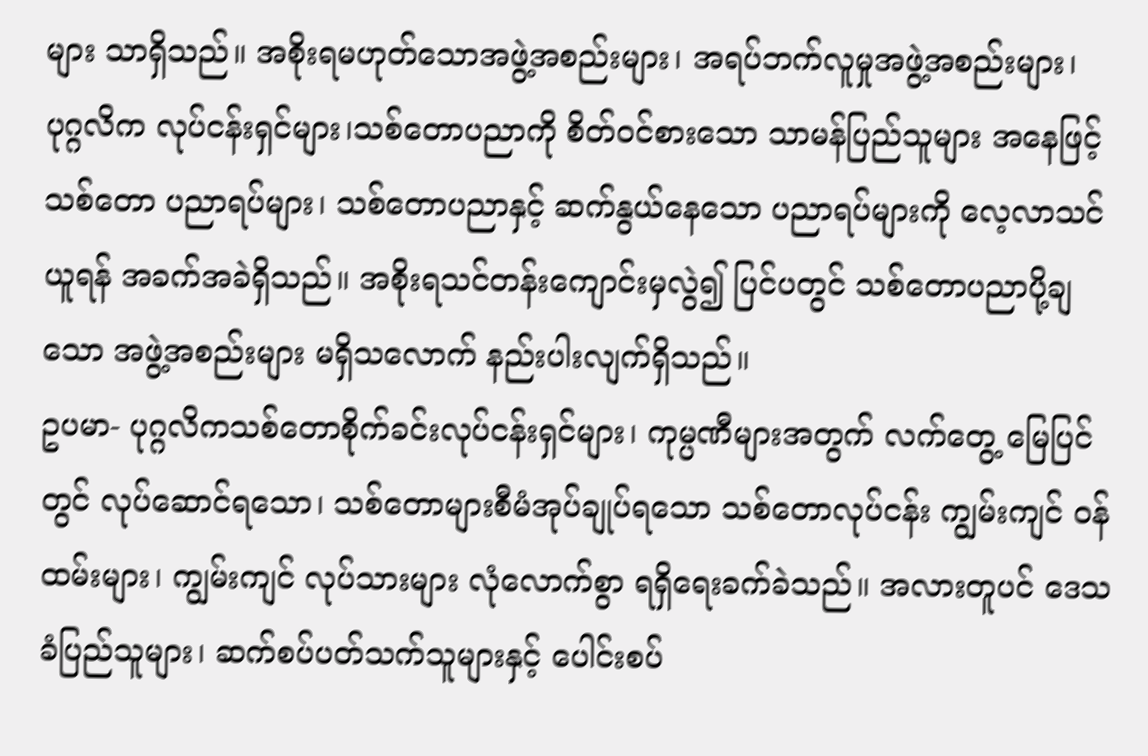များ သာရှိသည်။ အစိုးရမဟုတ်သောအဖွဲ့အစည်းများ၊ အရပ်ဘက်လူမှုအဖွဲ့အစည်းများ၊ ပုဂ္ဂလိက လုပ်ငန်းရှင်များ၊သစ်တောပညာကို စိတ်ဝင်စားသော သာမန်ပြည်သူများ အနေဖြင့် သစ်တော ပညာရပ်များ၊ သစ်တောပညာနှင့် ဆက်နွယ်နေသော ပညာရပ်များကို လေ့လာသင်ယူရန် အခက်အခဲရှိသည်။ အစိုးရသင်တန်းကျောင်းမှလွဲ၍ ပြင်ပတွင် သစ်တောပညာပို့ချသော အဖွဲ့အစည်းများ မရှိသလောက် နည်းပါးလျက်ရှိသည်။
ဥပမာ- ပုဂ္ဂလိကသစ်တောစိုက်ခင်းလုပ်ငန်းရှင်များ၊ ကုမ္ပဏီများအတွက် လက်တွေ့ မြေပြင်တွင် လုပ်ဆောင်ရသော၊ သစ်တောများစီမံအုပ်ချုပ်ရသော သစ်တောလုပ်ငန်း ကျွမ်းကျင် ဝန်ထမ်းများ၊ ကျွမ်းကျင် လုပ်သားများ လုံလောက်စွာ ရရှိရေးခက်ခဲသည်။ အလားတူပင် ဒေသခံပြည်သူများ၊ ဆက်စပ်ပတ်သက်သူများနှင့် ပေါင်းစပ်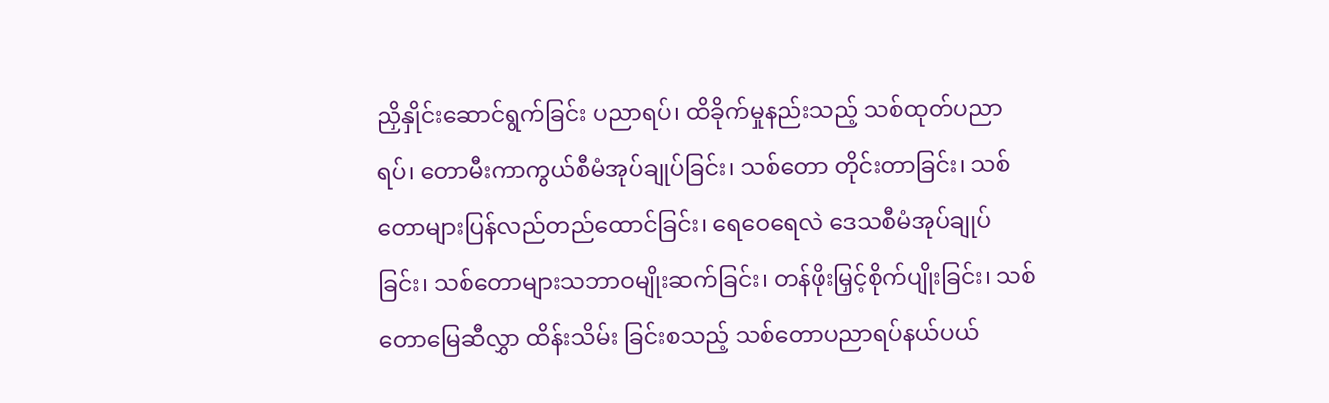ညှိနှိုင်းဆောင်ရွက်ခြင်း ပညာရပ်၊ ထိခိုက်မှုနည်းသည့် သစ်ထုတ်ပညာရပ်၊ တောမီးကာကွယ်စီမံအုပ်ချုပ်ခြင်း၊ သစ်တော တိုင်းတာခြင်း၊ သစ်တောများပြန်လည်တည်ထောင်ခြင်း၊ ရေဝေရေလဲ ဒေသစီမံအုပ်ချုပ်ခြင်း၊ သစ်တောများသဘာဝမျိုးဆက်ခြင်း၊ တန်ဖိုးမြှင့်စိုက်ပျိုးခြင်း၊ သစ်တောမြေဆီလွှာ ထိန်းသိမ်း ခြင်းစသည့် သစ်တောပညာရပ်နယ်ပယ်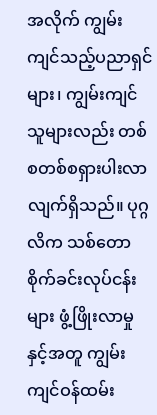အလိုက် ကျွမ်းကျင်သည့်ပညာရှင်များ၊ ကျွမ်းကျင် သူများလည်း တစ်စတစ်စရှားပါးလာလျက်ရှိသည်။ ပုဂ္ဂလိက သစ်တောစိုက်ခင်းလုပ်ငန်းများ ဖွံ့ဖြိုးလာမှုနှင့်အတူ ကျွမ်းကျင်ဝန်ထမ်း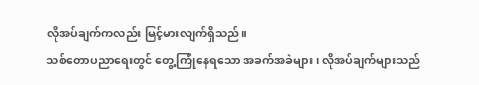လိုအပ်ချက်ကလည်း မြင့်မားလျက်ရှိသည်။
သစ်တောပညာရေးတွင် တွေ့ကြုံနေရသော အခက်အခဲများ၊ လိုအပ်ချက်များသည်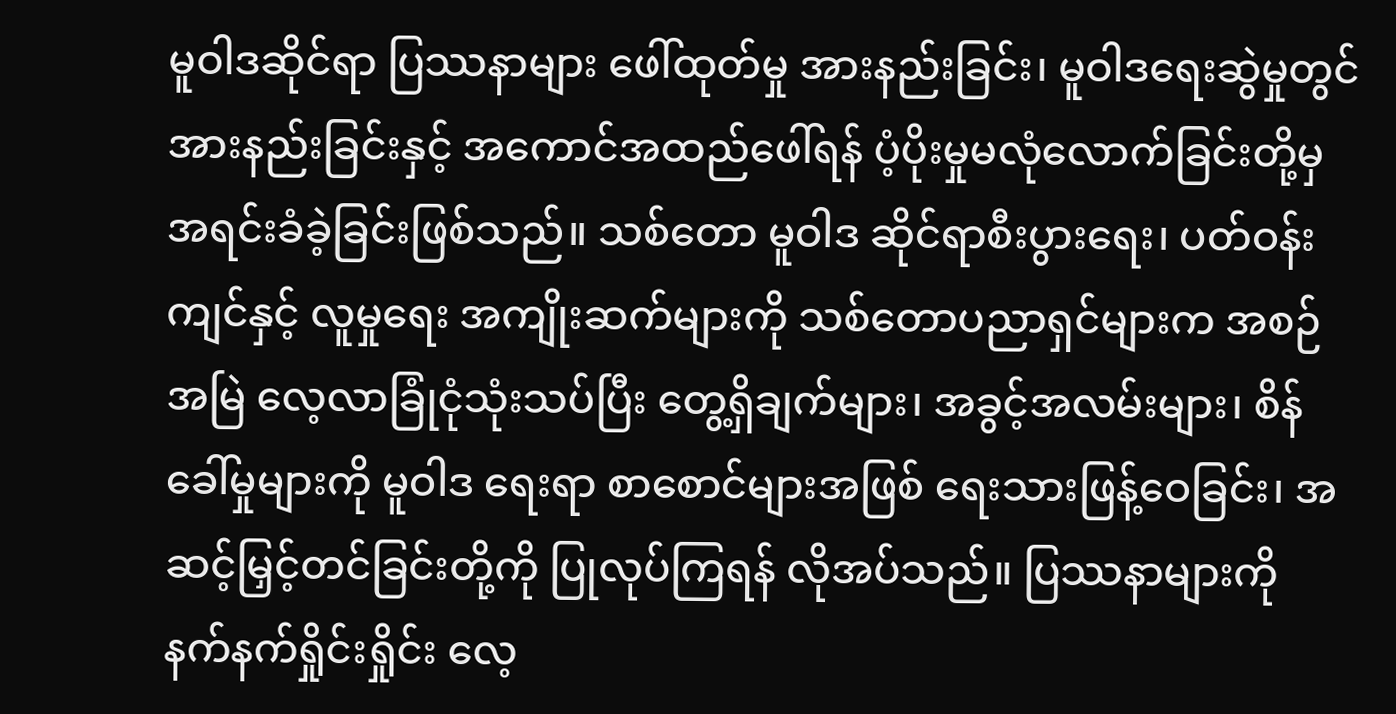မူဝါဒဆိုင်ရာ ပြဿနာများ ဖေါ်ထုတ်မှု အားနည်းခြင်း၊ မူဝါဒရေးဆွဲမှုတွင် အားနည်းခြင်းနှင့် အကောင်အထည်ဖေါ်ရန် ပံ့ပိုးမှုမလုံလောက်ခြင်းတို့မှ အရင်းခံခဲ့ခြင်းဖြစ်သည်။ သစ်တော မူဝါဒ ဆိုင်ရာစီးပွားရေး၊ ပတ်ဝန်းကျင်နှင့် လူမှုရေး အကျိုးဆက်များကို သစ်တောပညာရှင်များက အစဉ်အမြဲ လေ့လာခြုံငုံသုံးသပ်ပြီး တွေ့ရှိချက်များ၊ အခွင့်အလမ်းများ၊ စိန်ခေါ်မှုများကို မူဝါဒ ရေးရာ စာစောင်များအဖြစ် ရေးသားဖြန့်ဝေခြင်း၊ အဆင့်မြှင့်တင်ခြင်းတို့ကို ပြုလုပ်ကြရန် လိုအပ်သည်။ ပြဿနာများကို နက်နက်ရှိုင်းရှိုင်း လေ့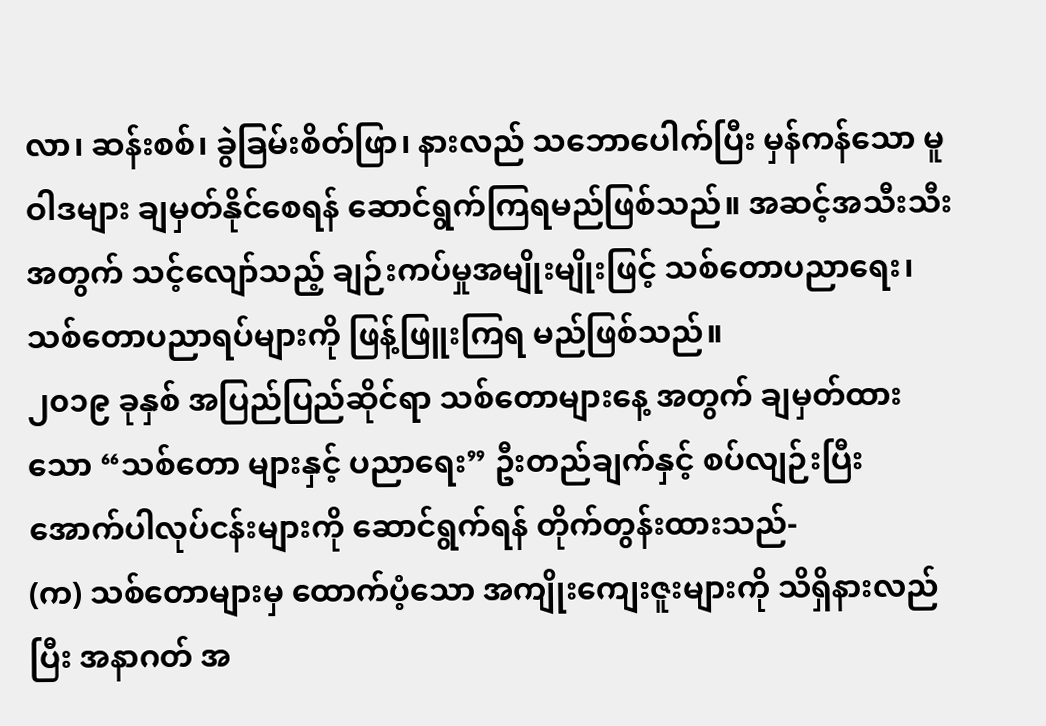လာ၊ ဆန်းစစ်၊ ခွဲခြမ်းစိတ်ဖြာ၊ နားလည် သဘောပေါက်ပြီး မှန်ကန်သော မူဝါဒများ ချမှတ်နိုင်စေရန် ဆောင်ရွက်ကြရမည်ဖြစ်သည်။ အဆင့်အသီးသီးအတွက် သင့်လျော်သည့် ချဉ်းကပ်မှုအမျိုးမျိုးဖြင့် သစ်တောပညာရေး၊ သစ်တောပညာရပ်များကို ဖြန့်ဖြူးကြရ မည်ဖြစ်သည်။
၂၀၁၉ ခုနှစ် အပြည်ပြည်ဆိုင်ရာ သစ်တောများနေ့ အတွက် ချမှတ်ထားသော “သစ်တော များနှင့် ပညာရေး” ဦးတည်ချက်နှင့် စပ်လျဉ်းပြီး အောက်ပါလုပ်ငန်းများကို ဆောင်ရွက်ရန် တိုက်တွန်းထားသည်-
(က) သစ်တောများမှ ထောက်ပံ့သော အကျိုးကျေးဇူးများကို သိရှိနားလည်ပြီး အနာဂတ် အ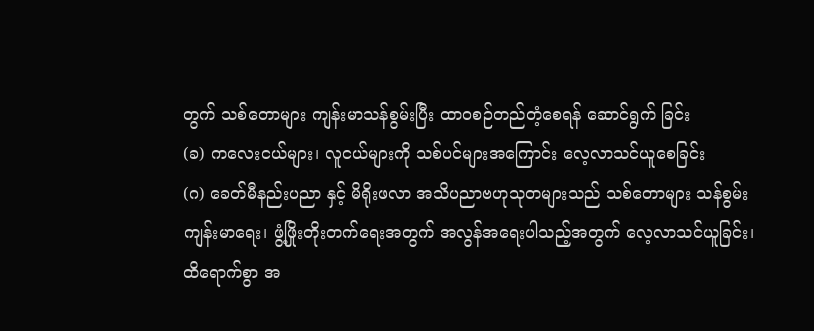တွက် သစ်တောများ ကျန်းမာသန်စွမ်းပြီး ထာဝစဉ်တည်တံ့စေရန် ဆောင်ရွက် ခြင်း
(ခ) ကလေးငယ်များ၊ လူငယ်များကို သစ်ပင်များအကြောင်း လေ့လာသင်ယူစေခြင်း
(ဂ) ခေတ်မီနည်းပညာ နှင့် မိရိုးဖလာ အသိပညာဗဟုသုတများသည် သစ်တောများ သန်စွမ်း ကျန်းမာရေး၊ ဖွံ့ဖြိုးတိုးတက်ရေးအတွက် အလွန်အရေးပါသည့်အတွက် လေ့လာသင်ယူခြင်း၊ ထိရောက်စွာ အ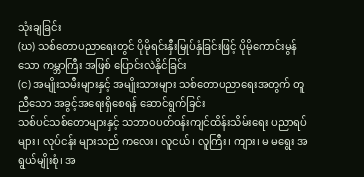သုံးချခြင်း
(ဃ) သစ်တောပညာရေးတွင် ပိုမိုရင်းနှီးမြုပ်နှံခြင်းဖြင့် ပိုမိုကောင်းမွန်သော ကမ္ဘာကြီး အဖြစ် ပြောင်းလဲနိုင်ခြင်း
(င) အမျိုးသမီးများနှင့် အမျိုးသားများ သစ်တောပညာရေးအတွက် တူညီသော အခွင့်အရေးရှိစေရန် ဆောင်ရွက်ခြင်း
သစ်ပင်သစ်တောများနှင့် သဘာဝပတ်ဝန်းကျင်ထိန်းသိမ်းရေး ပညာရပ်များ၊ လုပ်ငန်း များသည် ကလေး၊ လူငယ်၊ လူကြီး၊ ကျား၊ မ မရွေး အရွယ်မျိုးစုံ၊ အ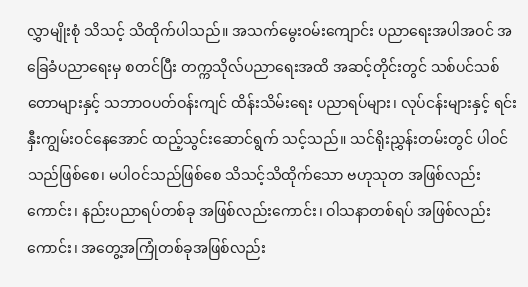လွှာမျိုးစုံ သိသင့် သိထိုက်ပါသည်။ အသက်မွေးဝမ်းကျောင်း ပညာရေးအပါအဝင် အခြေခံပညာရေးမှ စတင်ပြီး တက္ကသိုလ်ပညာရေးအထိ အဆင့်တိုင်းတွင် သစ်ပင်သစ်တောများနှင့် သဘာဝပတ်ဝန်းကျင် ထိန်းသိမ်းရေး ပညာရပ်များ၊ လုပ်ငန်းများနှင့် ရင်းနှီးကျွမ်းဝင်နေအောင် ထည့်သွင်းဆောင်ရွက် သင့်သည်။ သင်ရိုးညွှန်းတမ်းတွင် ပါဝင်သည်ဖြစ်စေ၊ မပါဝင်သည်ဖြစ်စေ သိသင့်သိထိုက်သော ဗဟုသုတ အဖြစ်လည်းကောင်း၊ နည်းပညာရပ်တစ်ခု အဖြစ်လည်းကောင်း၊ ဝါသနာတစ်ရပ် အဖြစ်လည်းကောင်း၊ အတွေ့အကြုံတစ်ခုအဖြစ်လည်း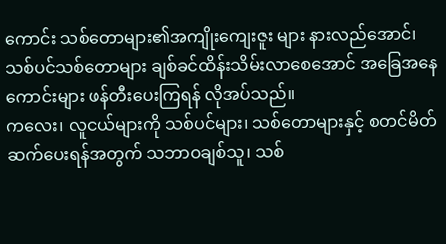ကောင်း သစ်တောများ၏အကျိုးကျေးဇူး များ နားလည်အောင်၊ သစ်ပင်သစ်တောများ ချစ်ခင်ထိန်းသိမ်းလာစေအောင် အခြေအနေ ကောင်းများ ဖန်တီးပေးကြရန် လိုအပ်သည်။
ကလေး၊ လူငယ်များကို သစ်ပင်များ၊ သစ်တောများနှင့် စတင်မိတ်ဆက်ပေးရန်အတွက် သဘာဝချစ်သူ၊ သစ်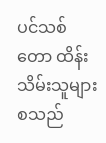ပင်သစ်တော ထိန်းသိမ်းသူများစသည်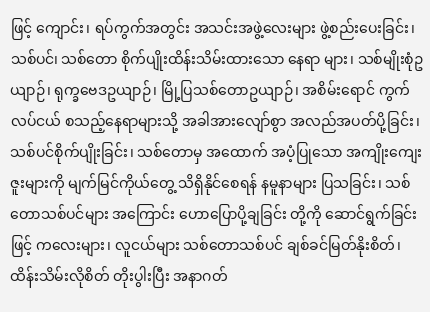ဖြင့် ကျောင်း၊ ရပ်ကွက်အတွင်း အသင်းအဖွဲ့လေးများ ဖွဲ့စည်းပေးခြင်း၊ သစ်ပင်၊ သစ်တော စိုက်ပျိုးထိန်းသိမ်းထားသော နေရာ များ၊ သစ်မျိုးစုံဥယျာဉ်၊ ရုက္ခဗေဒဥယျာဉ်၊ မြို့ပြသစ်တောဥယျာဉ်၊ အစိမ်းရောင် ကွက်လပ်ငယ် စသည့်နေရာများသို့ အခါအားလျော်စွာ အလည်အပတ်ပို့ခြင်း၊ သစ်ပင်စိုက်ပျိုးခြင်း၊ သစ်တောမှ အထောက် အပံ့ပြုသော အကျိုးကျေးဇူးများကို မျက်မြင်ကိုယ်တွေ့ သိရှိနိုင်စေရန် နမူနာများ ပြသခြင်း၊ သစ်တောသစ်ပင်များ အကြောင်း ဟောပြောပို့ချခြင်း တို့ကို ဆောင်ရွက်ခြင်းဖြင့် ကလေးများ၊ လူငယ်များ သစ်တောသစ်ပင် ချစ်ခင်မြတ်နိုးစိတ်၊ ထိန်းသိမ်းလိုစိတ် တိုးပွါးပြီး အနာဂတ်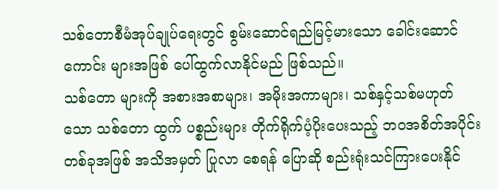သစ်တောစီမံအုပ်ချုပ်ရေးတွင် စွမ်းဆောင်ရည်မြင့်မားသော ခေါင်းဆောင်ကောင်း များအဖြစ် ပေါ်ထွက်လာနိုင်မည် ဖြစ်သည်။
သစ်တော များကို အစားအစာများ၊ အမိုးအကာများ၊ သစ်နှင့်သစ်မဟုတ်သော သစ်တော ထွက် ပစ္စည်းများ တိုက်ရိုက်ပံ့ပိုးပေးသည့် ဘဝအစိတ်အပိုင်းတစ်ခုအဖြစ် အသိအမှတ် ပြုလာ စေရန် ပြောဆို စည်းရုံးသင်ကြားပေးနိုင်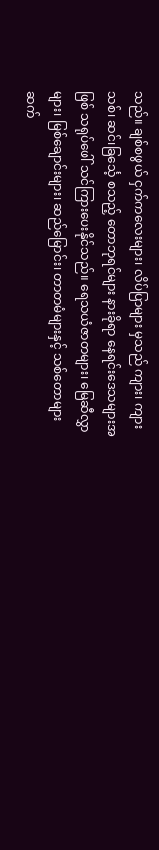သည်။ ချစ်စဖွယ် ငှက်ကလေးများ၊ လိပ်ပြာများ မှသည် ကျား၊ ကျားသစ်၊ ဆင်၊ခြင်္သေ့ စသည့် တောဘုရင်များ နားခိုရာ နေရင်းဒေသများအဖြစ် သရုပ်ဖေါ် သင်ကြားပေးနိုင်သည်။ ရေသယံဇာတများ၊ မြေဆီလွှာများ၊ မြစ်ချောင်းများ၊ ဆည်မြောင်း၊ တာတမံများနှင့် သစ်တောများ ဆက်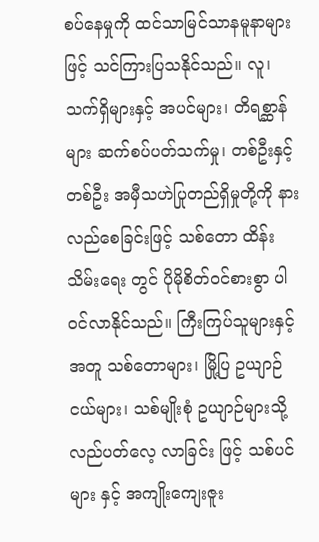စပ်နေမှုကို ထင်သာမြင်သာနမူနာများဖြင့် သင်ကြားပြသနိုင်သည်။ လူ၊ သက်ရှိများနှင့် အပင်များ၊ တိရစ္ဆာန်များ ဆက်စပ်ပတ်သက်မှု၊ တစ်ဦးနှင့်တစ်ဦး အမှီသဟဲပြုတည်ရှိမှုတို့ကို နားလည်စေခြင်းဖြင့် သစ်တော ထိန်းသိမ်းရေး တွင် ပိုမိုစိတ်ဝင်စားစွာ ပါဝင်လာနိုင်သည်။ ကြီးကြပ်သူများနှင့် အတူ သစ်တောများ၊ မြို့ပြ ဥယျာဉ်ငယ်များ၊ သစ်မျိုးစုံ ဥယျာဉ်များသို့ လည်ပတ်လေ့ လာခြင်း ဖြင့် သစ်ပင်များ နှင့် အကျိုးကျေးဇူး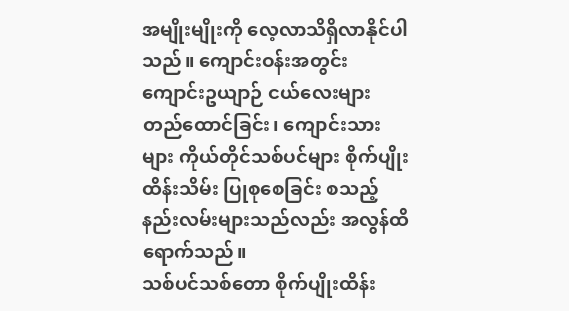အမျိုးမျိုးကို လေ့လာသိရှိလာနိုင်ပါသည်။ ကျောင်းဝန်းအတွင်း ကျောင်းဥယျာဉ် ငယ်လေးများ တည်ထောင်ခြင်း၊ ကျောင်းသားများ ကိုယ်တိုင်သစ်ပင်များ စိုက်ပျိုးထိန်းသိမ်း ပြုစုစေခြင်း စသည့် နည်းလမ်းများသည်လည်း အလွန်ထိရောက်သည်။
သစ်ပင်သစ်တော စိုက်ပျိုးထိန်း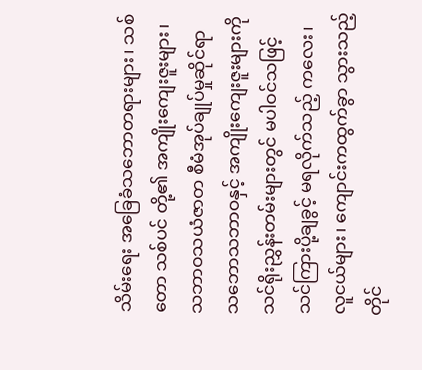သိမ်းရေး အခြေခံသဘောတရားများ၊ သစ်တော သစ်ပင် တို့၏ အကျိုးကျေးဇူးများ၊ သဘာဝသယံဇာတ စီမံအုပ်ချုပ်မှုဆိုင်ရာ သဘောသဘာဝနှင့် အကျိုးကျေးဇူးများကို သင်ရိုးညွှန်းတမ်းများတွင် မပါဝင်သဖြင့် သင်ကြားပို့ချခွင့် မရလိုက်သည့် ကလေး၊လူငယ်များ၊ ကျောင်းကထွက်ခွာ သွားသည့်တိုင်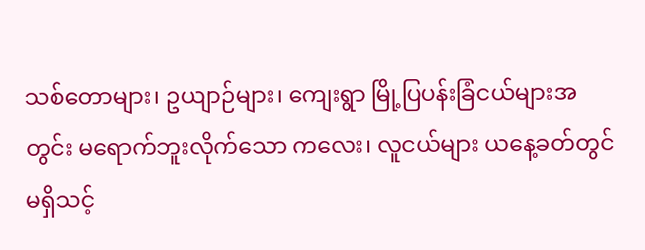သစ်တောများ၊ ဥယျာဉ်များ၊ ကျေးရွာ မြို့ပြပန်းခြံငယ်များအတွင်း မရောက်ဘူးလိုက်သော ကလေး၊ လူငယ်များ ယနေ့ခတ်တွင် မရှိသင့်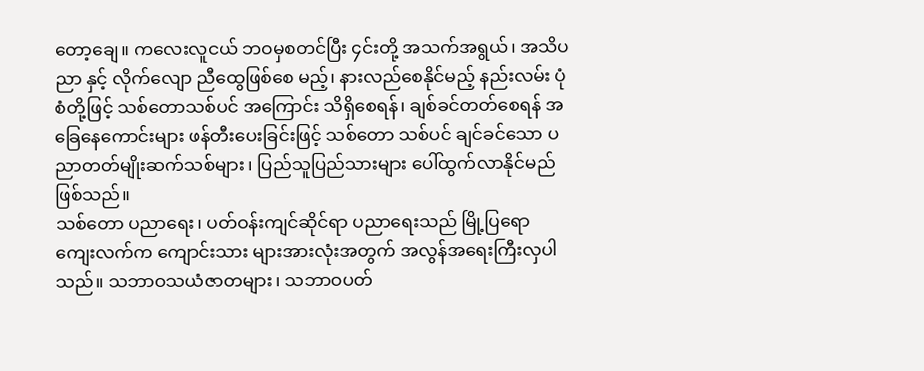တော့ချေ။ ကလေးလူငယ် ဘဝမှစတင်ပြီး ၄င်းတို့ အသက်အရွယ်၊ အသိပညာ နှင့် လိုက်လျော ညီထွေဖြစ်စေ မည့်၊ နားလည်စေနိုင်မည့် နည်းလမ်း ပုံစံတို့ဖြင့် သစ်တောသစ်ပင် အကြောင်း သိရှိစေရန်၊ ချစ်ခင်တတ်စေရန် အခြေနေကောင်းများ ဖန်တီးပေးခြင်းဖြင့် သစ်တော သစ်ပင် ချင်ခင်သော ပညာတတ်မျိုးဆက်သစ်များ၊ ပြည်သူပြည်သားများ ပေါ်ထွက်လာနိုင်မည် ဖြစ်သည်။
သစ်တော ပညာရေး၊ ပတ်ဝန်းကျင်ဆိုင်ရာ ပညာရေးသည် မြို့ပြရော ကျေးလက်က ကျောင်းသား များအားလုံးအတွက် အလွန်အရေးကြီးလှပါသည်။ သဘာဝသယံဇာတများ၊ သဘာဝပတ်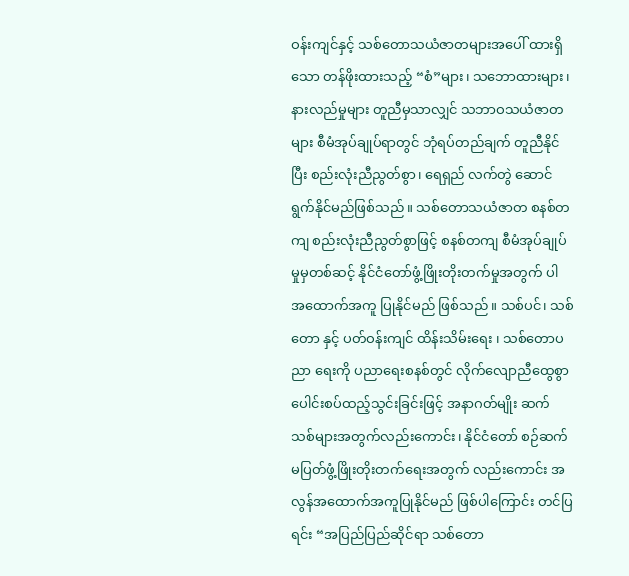ဝန်းကျင်နှင့် သစ်တောသယံဇာတများအပေါ် ထားရှိသော တန်ဖိုးထားသည့် “စံ”များ၊ သဘောထားများ၊ နားလည်မှုများ တူညီမှသာလျှင် သဘာဝသယံဇာတများ စီမံအုပ်ချုပ်ရာတွင် ဘုံရပ်တည်ချက် တူညီနိုင်ပြီး စည်းလုံးညီညွတ်စွာ၊ ရေရှည် လက်တွဲ ဆောင်ရွက်နိုင်မည်ဖြစ်သည်။ သစ်တောသယံဇာတ စနစ်တကျ စည်းလုံးညီညွတ်စွာဖြင့် စနစ်တကျ စီမံအုပ်ချုပ်မှုမှတစ်ဆင့် နိုင်ငံတော်ဖွံ့ဖြိုးတိုးတက်မှုအတွက် ပါ အထောက်အကူ ပြုနိုင်မည် ဖြစ်သည်။ သစ်ပင်၊ သစ်တော နှင့် ပတ်ဝန်းကျင် ထိန်းသိမ်းရေး ၊ သစ်တောပညာ ရေးကို ပညာရေးစနစ်တွင် လိုက်လျောညီထွေစွာပေါင်းစပ်ထည့်သွင်းခြင်းဖြင့် အနာဂတ်မျိုး ဆက် သစ်များအတွက်လည်းကောင်း၊ နိုင်ငံတော် စဉ်ဆက်မပြတ်ဖွံ့ဖြိုးတိုးတက်ရေးအတွက် လည်းကောင်း အလွန်အထောက်အကူပြုနိုင်မည် ဖြစ်ပါကြောင်း တင်ပြရင်း “အပြည်ပြည်ဆိုင်ရာ သစ်တော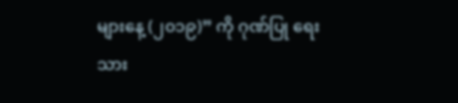များနေ့ (၂၀၁၉)” ကို ဂုဏ်ပြု ရေးသား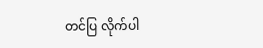တင်ပြ လိုက်ပါ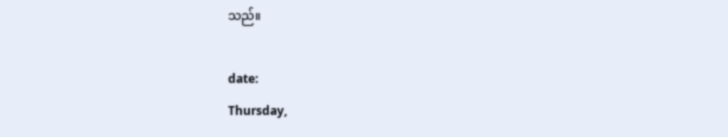သည်။

date:
Thursday,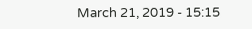March 21, 2019 - 15:15